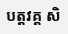បត្តវគ្គ សិ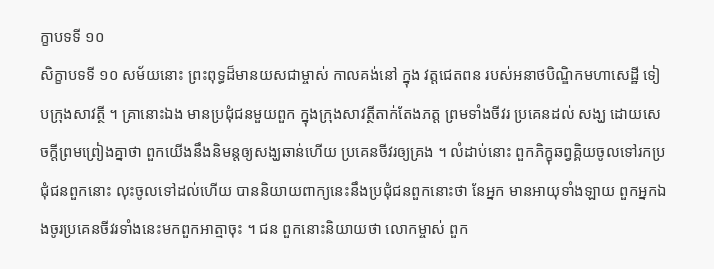ក្ខាបទទី ១០
សិក្ខាបទទី ១០ សម័យនោះ ព្រះពុទ្ធដ៏មានយសជាម្ចាស់ កាលគង់នៅ ក្នុង វត្តជេតពន របស់អនាថបិណ្ឌិកមហាសេដ្ឋី ទៀបក្រុងសាវត្ថី ។ គ្រានោះឯង មានប្រជុំជនមួយពួក ក្នុងក្រុងសាវត្ថីតាក់តែងភត្ត ព្រមទាំងចីវរ ប្រគេនដល់ សង្ឃ ដោយសេចក្តីព្រមព្រៀងគ្នាថា ពួកយើងនឹងនិមន្តឲ្យសង្ឃឆាន់ហើយ ប្រគេនចីវរឲ្យគ្រង ។ លំដាប់នោះ ពួកភិក្ខុឆព្វគ្គិយចូលទៅរកប្រជុំជនពួកនោះ លុះចូលទៅដល់ហើយ បាននិយាយពាក្យនេះនឹងប្រជុំជនពួកនោះថា នែអ្នក មានអាយុទាំងឡាយ ពួកអ្នកឯងចូរប្រគេនចីវរទាំងនេះមកពួកអាត្មាចុះ ។ ជន ពួកនោះនិយាយថា លោកម្ចាស់ ពួក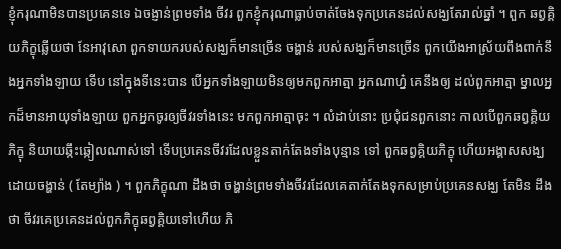ខ្ញុំករុណាមិនបានប្រគេនទេ ឯចង្ញាន់ព្រមទាំង ចីវរ ពួកខ្ញុំករុណាធ្លាប់ចាត់ចែងទុកប្រគេនដល់សង្ឃតែរាល់ឆ្នាំ ។ ពួក ឆព្វគ្គិយភិក្ខុឆ្លើយថា នែអាវុសោ ពួកទាយករបស់សង្ឃក៏មានច្រើន ចង្ហាន់ របស់សង្ឃក៏មានច្រើន ពួកយើងអាស្រ័យពឹងពាក់នឹងអ្នកទាំងឡាយ ទើប នៅក្នុងទីនេះបាន បើអ្នកទាំងឡាយមិនឲ្យមកពួកអាត្មា អ្នកណាហ្ន៎ គេនឹងឲ្យ ដល់ពួកអាត្មា ម្នាលអ្នកដ៏មានអាយុទាំងឡាយ ពួកអ្នកចូរឲ្យចីវរទាំងនេះ មកពួកអាត្មាចុះ ។ លំដាប់នោះ ប្រជុំជនពួកនោះ កាលបើពួកឆព្វគ្គិយភិក្ខុ និយាយឆ្កឹះឆ្កៀលណាស់ទៅ ទើបប្រគេនចីវរដែលខ្លួនតាក់តែងទាំងបុន្មាន ទៅ ពួកឆព្វគ្គិយភិក្ខុ ហើយអង្គាសសង្ឃដោយចង្ហាន់ ( តែម្យ៉ាង ) ។ ពួកភិក្ខុណា ដឹងថា ចង្ហាន់ព្រមទាំងចីវរដែលគេតាក់តែងទុកសម្រាប់ប្រគេនសង្ឃ តែមិន ដឹងថា ចីវរគេប្រគេនដល់ពួកភិក្ខុឆព្វគ្គិយទៅហើយ ភិ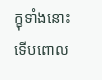ក្ខុទាំងនោះ ទើបពោល